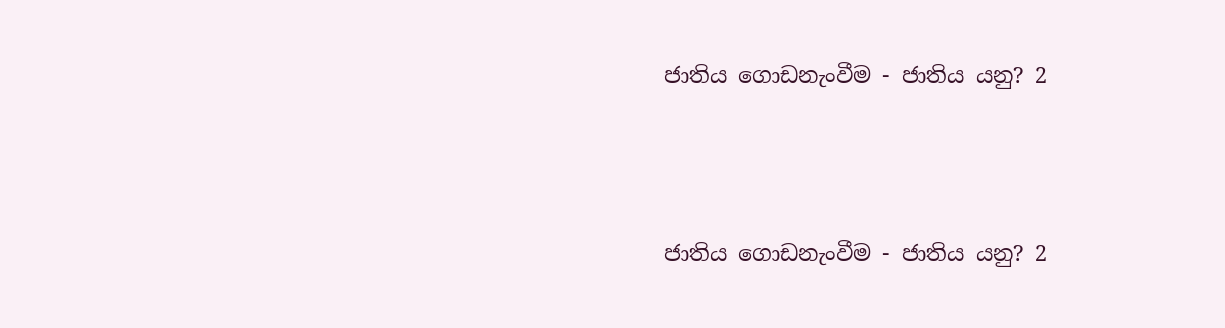ජාතිය ගොඩනැංවීම - ජාතිය යනු? 2



ජාතිය ගොඩනැංවීම - ජාතිය යනු? 2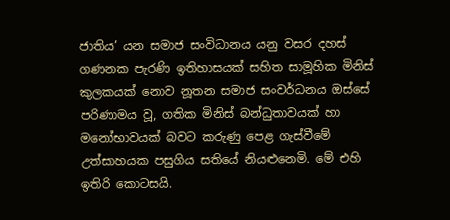ජාතිය’ යන සමාජ සංවිධානය යනු වසර දහස් ගණනක පැරණි ඉතිහාසයක් සහිත සාමූහික මිනිස් කුලකයක් නොව නූතන සමාජ සංවර්ධනය ඔස්සේ පරිණාමය වූ, ගතික මිනිස් බන්ධුතාවයක් හා මනෝභාවයක් බවට කරුණු පෙළ ගැස්වීමේ උත්සාහයක පසුගිය සතියේ නියළුනෙමි. මේ එහි ඉතිරි කොටසයි.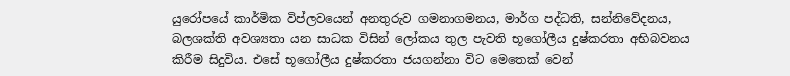යුරෝපයේ කාර්මික විප්ලවයෙන් අනතුරුව ගමනාගමනය, මාර්ග පද්ධති, සන්නිවේදනය, බලශක්ති අවශ්‍යතා යන සාධක විසින් ලෝකය තුල පැවති භූගෝලීය දුෂ්කරතා අභිබවනය කිරීම සිදුවිය. එසේ භූගෝලීය දුෂ්කරතා ජයගන්නා විට මෙතෙක් වෙන්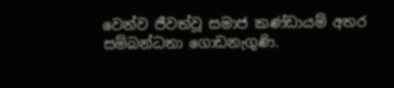වෙන්ව ජීවත්වූ සමාජ කණ්ඩායම් අතර සම්බන්ධතා ගොඩනැගුණි.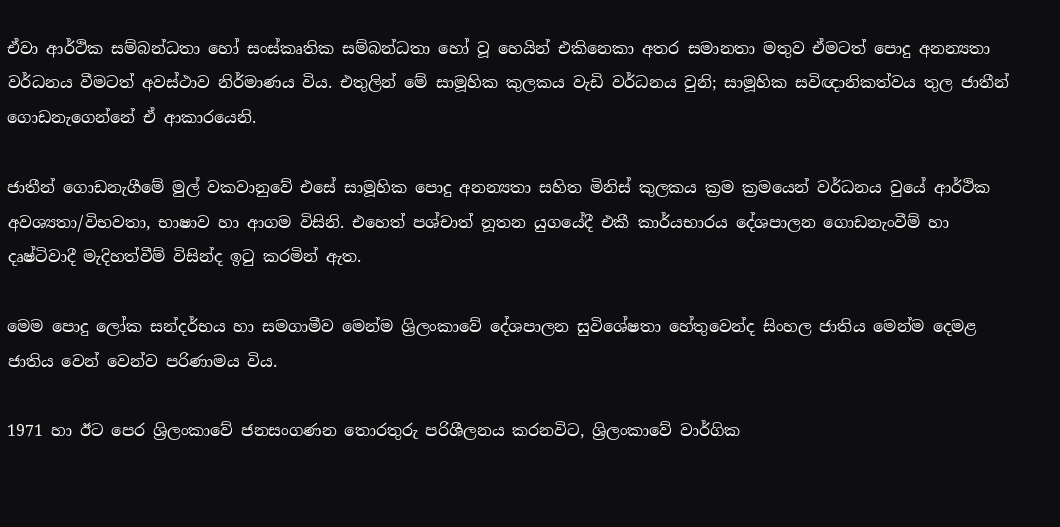ඒවා ආර්ථික සම්බන්ධතා හෝ සංස්කෘතික සම්බන්ධතා හෝ වූ හෙයින් එකිනෙකා අතර සමානතා මතුව ඒමටත් පොදු අනන්‍යතා වර්ධනය වීමටත් අවස්ථාව නිර්මාණය විය. එතුලින් මේ සාමූහික කුලකය වැඩි වර්ධනය වුනි; සාමූහික සවිඥානිකත්වය තුල ජාතීන් ගොඩනැගෙන්නේ ඒ ආකාරයෙනි.

ජාතීන් ගොඩනැගීමේ මුල් වකවානුවේ එසේ සාමූහික පොදු අනන්‍යතා සහිත මිනිස් කුලකය ක්‍රම ක්‍රමයෙන් වර්ධනය වුයේ ආර්ථික අවශ්‍යතා/විභවතා, භාෂාව හා ආගම විසිනි. එහෙත් පශ්චාත් නූතන යුගයේදී එකී කාර්යභාරය දේශපාලන ගොඩනැංවීම් හා දෘෂ්ටිවාදී මැදිහත්වීම් විසින්ද ඉටු කරමින් ඇත.

මෙම පොදු ලෝක සන්දර්භය හා සමගාමීව මෙන්ම ශ්‍රිලංකාවේ දේශපාලන සුවිශේෂතා හේතුවෙන්ද සිංහල ජාතිය මෙන්ම දෙමළ ජාතිය වෙන් වෙන්ව පරිණාමය විය.

1971 හා ඊට පෙර ශ්‍රිලංකාවේ ජනසංගණන තොරතුරු පරිශීලනය කරනවිට, ශ්‍රිලංකාවේ වාර්ගික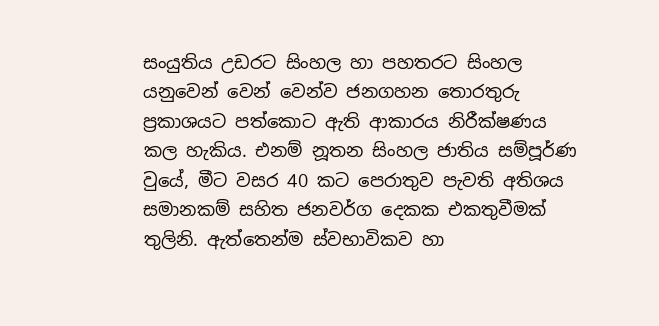සංයුතිය උඩරට සිංහල හා පහතරට සිංහල යනුවෙන් වෙන් වෙන්ව ජනගහන තොරතුරු ප්‍රකාශයට පත්කොට ඇති ආකාරය නිරීක්ෂණය කල හැකිය. එනම් නූතන සිංහල ජාතිය සම්පූර්ණ වුයේ, මීට වසර 40 කට පෙරාතුව පැවති අතිශය සමානකම් සහිත ජනවර්ග දෙකක එකතුවීමක් තුලිනි. ඇත්තෙන්ම ස්වභාවිකව හා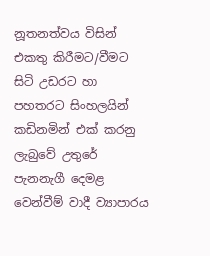නූතනත්වය විසින් එකතු කිරීමට/වීමට සිටි උඩරට හා පහතරට සිංහලයින් කඩිනමින් එක් කරනු ලැබුවේ උතුරේ පැනනැගී දෙමළ වෙන්වීම් වාදී ව්‍යාපාරය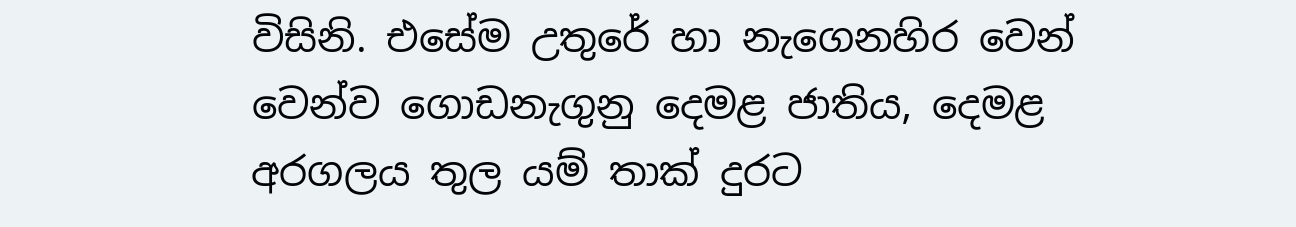විසිනි. එසේම උතුරේ හා නැගෙනහිර වෙන් වෙන්ව ගොඩනැගුනු දෙමළ ජාතිය, දෙමළ අරගලය තුල යම් තාක් දුරට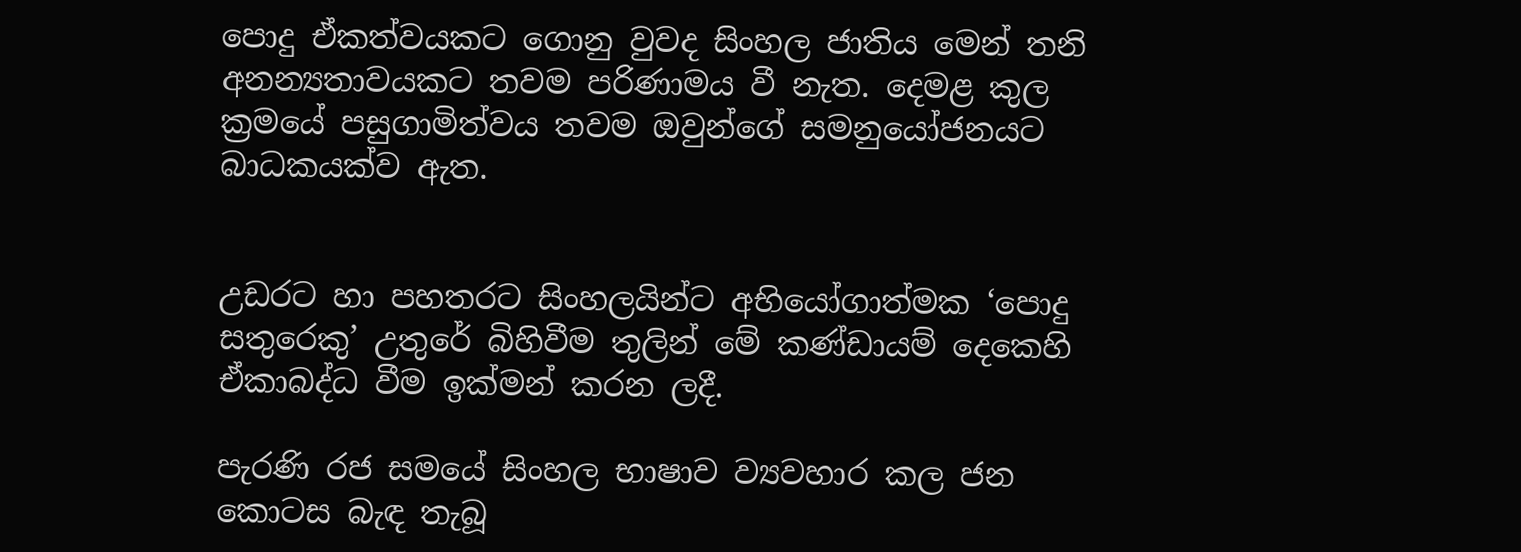පොදු ඒකත්වයකට ගොනු වුවද සිංහල ජාතිය මෙන් තනි අනන්‍යතාවයකට තවම පරිණාමය වී නැත. දෙමළ කුල ක්‍රමයේ පසුගාමිත්වය තවම ඔවුන්ගේ සමනුයෝජනයට බාධකයක්ව ඇත.


උඩරට හා පහතරට සිංහලයින්ට අභියෝගාත්මක ‘පොදු සතුරෙකු’ උතුරේ බිහිවීම තුලින් මේ කණ්ඩායම් දෙකෙහි ඒකාබද්ධ වීම ඉක්මන් කරන ලදී.

පැරණි රජ සමයේ සිංහල භාෂාව ව්‍යවහාර කල ජන කොටස බැඳ තැබූ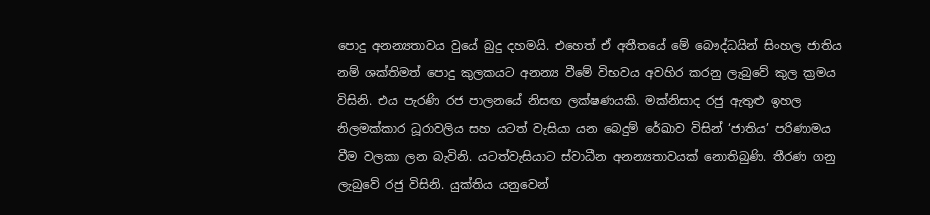පොදු අනන්‍යතාවය වුයේ බුදු දහමයි. එහෙත් ඒ අතීතයේ මේ බෞද්ධයින් සිංහල ජාතිය නම් ශක්තිමත් පොදු කුලකයට අනන්‍ය වීමේ විභවය අවහිර කරනු ලැබුවේ කුල ක්‍රමය විසිනි. එය පැරණි රජ පාලනයේ නිසඟ ලක්ෂණයකි. මක්නිසාද රජු ඇතුළු ඉහල නිලමක්කාර ධූරාවලිය සහ යටත් වැසියා යන බෙදුම් රේඛාව විසින් ‘ජාතිය’ පරිණාමය වීම වලකා ලන බැවිනි. යටත්වැසියාට ස්වාධීන අනන්‍යතාවයක් නොතිබුණි. තීරණ ගනු ලැබුවේ රජු විසිනි. යුක්තිය යනුවෙන්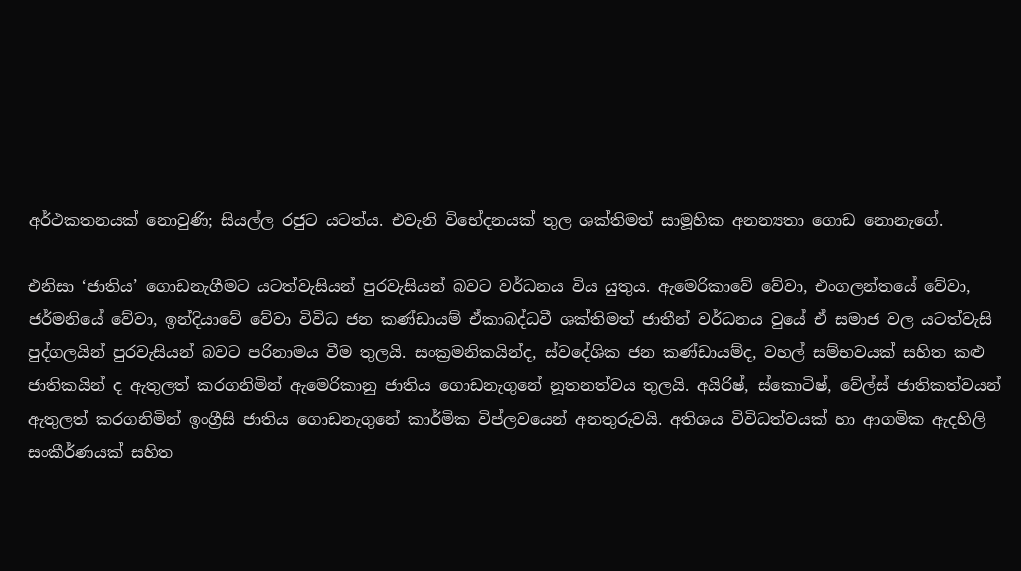අර්ථකතනයක් නොවුණි; සියල්ල රජුට යටත්ය. එවැනි විභේදනයක් තුල ශක්තිමත් සාමූහික අනන්‍යතා ගොඩ නොනැගේ.

එනිසා ‘ජාතිය’ ගොඩනැගීමට යටත්වැසියන් පුරවැසියන් බවට වර්ධනය විය යුතුය. ඇමෙරිකාවේ වේවා, එංගලන්තයේ වේවා, ජර්මනියේ වේවා, ඉන්දියාවේ වේවා විවිධ ජන කණ්ඩායම් ඒකාබද්ධවී ශක්තිමත් ජාතීන් වර්ධනය වුයේ ඒ සමාජ වල යටත්වැසි පුද්ගලයින් පුරවැසියන් බවට පරිනාමය වීම තුලයි. සංක්‍රමනිකයින්ද, ස්වදේශික ජන කණ්ඩායම්ද, වහල් සම්භවයක් සහිත කළු ජාතිකයින් ද ඇතුලත් කරගනිමින් ඇමෙරිකානු ජාතිය ගොඩනැගුනේ නූතනත්වය තුලයි. අයිරිෂ්, ස්කොටිෂ්, වේල්ස් ජාතිකත්වයන් ඇතුලත් කරගනිමින් ඉංග්‍රීසි ජාතිය ගොඩනැගුනේ කාර්මික විප්ලවයෙන් අනතුරුවයි. අතිශය විවිධත්වයක් හා ආගමික ඇදහිලි සංකීර්ණයක් සහිත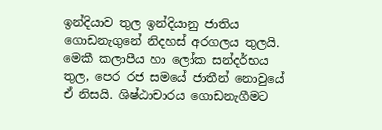ඉන්දියාව තුල ඉන්දියානු ජාතිය ගොඩනැගුනේ නිදහස් අරගලය තුලයි. මෙකී කලාපීය හා ලෝක සන්දර්භය තුල, පෙර රජ සමයේ ජාතීන් නොවුයේ ඒ නිසයි. ශිෂ්ඨාචාරය ගොඩනැගීමට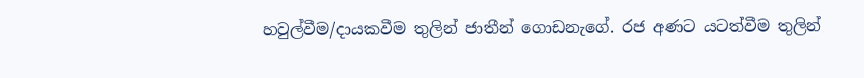හවුල්වීම/දායකවීම තුලින් ජාතීන් ගොඩනැගේ. රජ අණට යටත්වීම තුලින්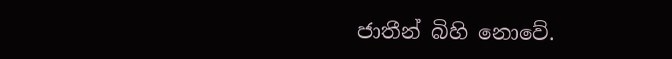ජාතීන් බිහි නොවේ.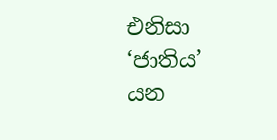එනිසා ‘ජාතිය’ යන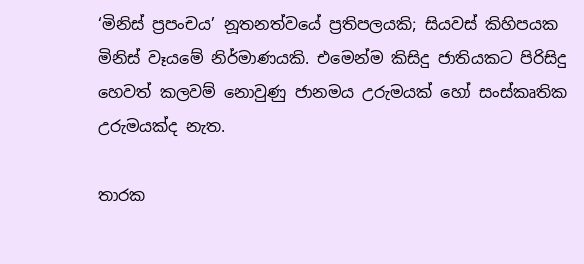‘මිනිස් ප්‍රපංචය’ නූතනත්වයේ ප්‍රතිපලයකි; සියවස් කිහිපයක මිනිස් වෑයමේ නිර්මාණයකි. එමෙන්ම කිසිදු ජාතියකට පිරිසිදු හෙවත් කලවම් නොවුණු ජානමය උරුමයක් හෝ සංස්කෘතික උරුමයක්ද නැත.

තාරක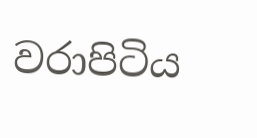වරාපිටිය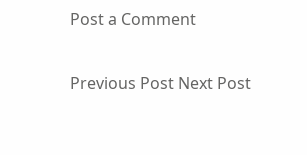Post a Comment

Previous Post Next Post